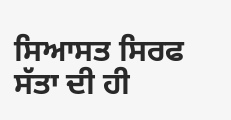ਸਿਆਸਤ ਸਿਰਫ ਸੱਤਾ ਦੀ ਹੀ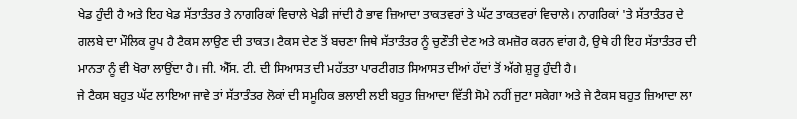ਖੇਡ ਹੁੰਦੀ ਹੈ ਅਤੇ ਇਹ ਖੇਡ ਸੱਤਾਤੰਤਰ ਤੇ ਨਾਗਰਿਕਾਂ ਵਿਚਾਲੇ ਖੇਡੀ ਜਾਂਦੀ ਹੈ ਭਾਵ ਜ਼ਿਆਦਾ ਤਾਕਤਵਰਾਂ ਤੇ ਘੱਟ ਤਾਕਤਵਰਾਂ ਵਿਚਾਲੇ। ਨਾਗਰਿਕਾਂ 'ਤੇ ਸੱਤਾਤੰਤਰ ਦੇ ਗਲਬੇ ਦਾ ਮੌਲਿਕ ਰੂਪ ਹੈ ਟੈਕਸ ਲਾਉਣ ਦੀ ਤਾਕਤ। ਟੈਕਸ ਦੇਣ ਤੋਂ ਬਚਣਾ ਜਿਥੇ ਸੱਤਾਤੰਤਰ ਨੂੰ ਚੁਣੌਤੀ ਦੇਣ ਅਤੇ ਕਮਜ਼ੋਰ ਕਰਨ ਵਾਂਗ ਹੈ, ਉਥੇ ਹੀ ਇਹ ਸੱਤਾਤੰਤਰ ਦੀ ਮਾਨਤਾ ਨੂੰ ਵੀ ਖੋਰਾ ਲਾਉਂਦਾ ਹੈ। ਜੀ. ਐੱਸ. ਟੀ. ਦੀ ਸਿਆਸਤ ਦੀ ਮਹੱਤਤਾ ਪਾਰਟੀਗਤ ਸਿਆਸਤ ਦੀਆਂ ਹੱਦਾਂ ਤੋਂ ਅੱਗੇ ਸ਼ੁਰੂ ਹੁੰਦੀ ਹੈ।
ਜੇ ਟੈਕਸ ਬਹੁਤ ਘੱਟ ਲਾਇਆ ਜਾਵੇ ਤਾਂ ਸੱਤਾਤੰਤਰ ਲੋਕਾਂ ਦੀ ਸਮੂਹਿਕ ਭਲਾਈ ਲਈ ਬਹੁਤ ਜ਼ਿਆਦਾ ਵਿੱਤੀ ਸੋਮੇ ਨਹੀਂ ਜੁਟਾ ਸਕੇਗਾ ਅਤੇ ਜੇ ਟੈਕਸ ਬਹੁਤ ਜ਼ਿਆਦਾ ਲਾ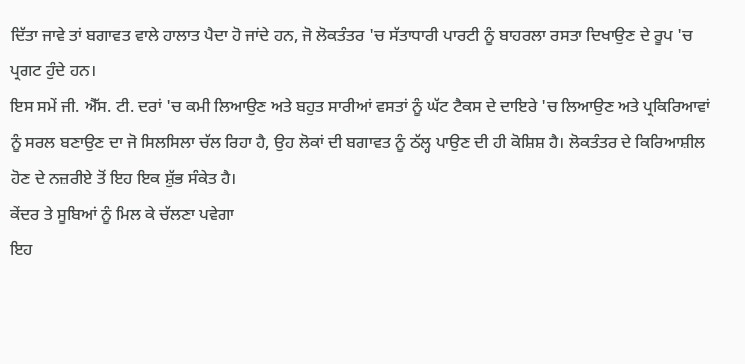ਦਿੱਤਾ ਜਾਵੇ ਤਾਂ ਬਗਾਵਤ ਵਾਲੇ ਹਾਲਾਤ ਪੈਦਾ ਹੋ ਜਾਂਦੇ ਹਨ, ਜੋ ਲੋਕਤੰਤਰ 'ਚ ਸੱਤਾਧਾਰੀ ਪਾਰਟੀ ਨੂੰ ਬਾਹਰਲਾ ਰਸਤਾ ਦਿਖਾਉਣ ਦੇ ਰੂਪ 'ਚ ਪ੍ਰਗਟ ਹੁੰਦੇ ਹਨ।
ਇਸ ਸਮੇਂ ਜੀ. ਐੱਸ. ਟੀ. ਦਰਾਂ 'ਚ ਕਮੀ ਲਿਆਉਣ ਅਤੇ ਬਹੁਤ ਸਾਰੀਆਂ ਵਸਤਾਂ ਨੂੰ ਘੱਟ ਟੈਕਸ ਦੇ ਦਾਇਰੇ 'ਚ ਲਿਆਉਣ ਅਤੇ ਪ੍ਰਕਿਰਿਆਵਾਂ ਨੂੰ ਸਰਲ ਬਣਾਉਣ ਦਾ ਜੋ ਸਿਲਸਿਲਾ ਚੱਲ ਰਿਹਾ ਹੈ, ਉਹ ਲੋਕਾਂ ਦੀ ਬਗਾਵਤ ਨੂੰ ਠੱਲ੍ਹ ਪਾਉਣ ਦੀ ਹੀ ਕੋਸ਼ਿਸ਼ ਹੈ। ਲੋਕਤੰਤਰ ਦੇ ਕਿਰਿਆਸ਼ੀਲ ਹੋਣ ਦੇ ਨਜ਼ਰੀਏ ਤੋਂ ਇਹ ਇਕ ਸ਼ੁੱਭ ਸੰਕੇਤ ਹੈ।
ਕੇਂਦਰ ਤੇ ਸੂਬਿਆਂ ਨੂੰ ਮਿਲ ਕੇ ਚੱਲਣਾ ਪਵੇਗਾ
ਇਹ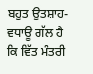ਬਹੁਤ ਉਤਸ਼ਾਹ-ਵਧਾਊ ਗੱਲ ਹੈ ਕਿ ਵਿੱਤ ਮੰਤਰੀ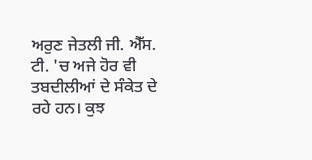ਅਰੁਣ ਜੇਤਲੀ ਜੀ. ਐੱਸ. ਟੀ. 'ਚ ਅਜੇ ਹੋਰ ਵੀ ਤਬਦੀਲੀਆਂ ਦੇ ਸੰਕੇਤ ਦੇ ਰਹੇ ਹਨ। ਕੁਝ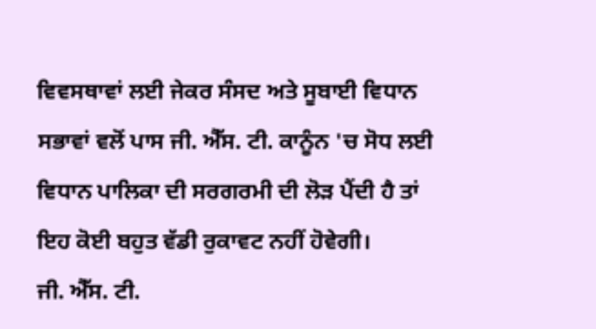ਵਿਵਸਥਾਵਾਂ ਲਈ ਜੇਕਰ ਸੰਸਦ ਅਤੇ ਸੂਬਾਈ ਵਿਧਾਨ ਸਭਾਵਾਂ ਵਲੋਂ ਪਾਸ ਜੀ. ਐੱਸ. ਟੀ. ਕਾਨੂੰਨ 'ਚ ਸੋਧ ਲਈ ਵਿਧਾਨ ਪਾਲਿਕਾ ਦੀ ਸਰਗਰਮੀ ਦੀ ਲੋੜ ਪੈਂਦੀ ਹੈ ਤਾਂ ਇਹ ਕੋਈ ਬਹੁਤ ਵੱਡੀ ਰੁਕਾਵਟ ਨਹੀਂ ਹੋਵੇਗੀ।
ਜੀ. ਐੱਸ. ਟੀ.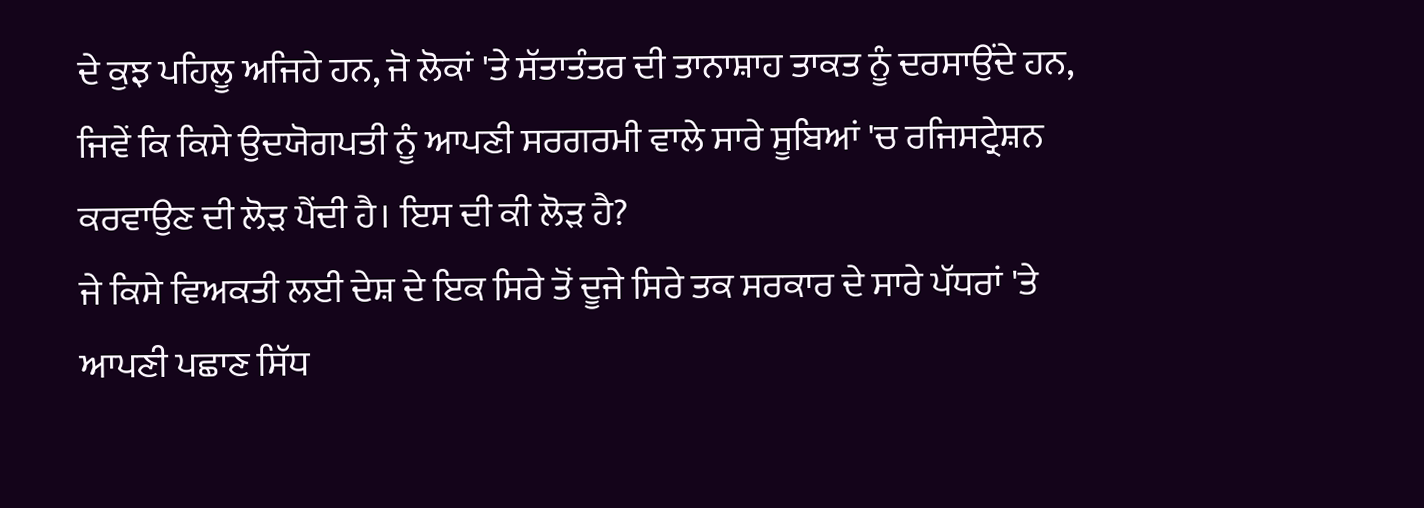ਦੇ ਕੁਝ ਪਹਿਲੂ ਅਜਿਹੇ ਹਨ, ਜੋ ਲੋਕਾਂ 'ਤੇ ਸੱਤਾਤੰਤਰ ਦੀ ਤਾਨਾਸ਼ਾਹ ਤਾਕਤ ਨੂੰ ਦਰਸਾਉਂਦੇ ਹਨ, ਜਿਵੇਂ ਕਿ ਕਿਸੇ ਉਦਯੋਗਪਤੀ ਨੂੰ ਆਪਣੀ ਸਰਗਰਮੀ ਵਾਲੇ ਸਾਰੇ ਸੂਬਿਆਂ 'ਚ ਰਜਿਸਟ੍ਰੇਸ਼ਨ ਕਰਵਾਉਣ ਦੀ ਲੋੜ ਪੈਂਦੀ ਹੈ। ਇਸ ਦੀ ਕੀ ਲੋੜ ਹੈ?
ਜੇ ਕਿਸੇ ਵਿਅਕਤੀ ਲਈ ਦੇਸ਼ ਦੇ ਇਕ ਸਿਰੇ ਤੋਂ ਦੂਜੇ ਸਿਰੇ ਤਕ ਸਰਕਾਰ ਦੇ ਸਾਰੇ ਪੱਧਰਾਂ 'ਤੇ ਆਪਣੀ ਪਛਾਣ ਸਿੱਧ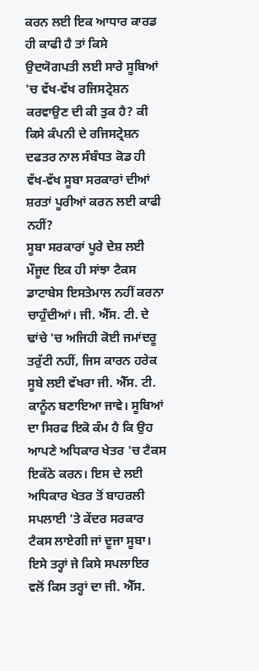ਕਰਨ ਲਈ ਇਕ ਆਧਾਰ ਕਾਰਡ ਹੀ ਕਾਫੀ ਹੈ ਤਾਂ ਕਿਸੇ ਉਦਯੋਗਪਤੀ ਲਈ ਸਾਰੇ ਸੂਬਿਆਂ 'ਚ ਵੱਖ-ਵੱਖ ਰਜਿਸਟ੍ਰੇਸ਼ਨ ਕਰਵਾਉਣ ਦੀ ਕੀ ਤੁਕ ਹੈ? ਕੀ ਕਿਸੇ ਕੰਪਨੀ ਦੇ ਰਜਿਸਟ੍ਰੇਸ਼ਨ ਦਫਤਰ ਨਾਲ ਸੰਬੰਧਤ ਕੋਡ ਹੀ ਵੱਖ-ਵੱਖ ਸੂਬਾ ਸਰਕਾਰਾਂ ਦੀਆਂ ਸ਼ਰਤਾਂ ਪੂਰੀਆਂ ਕਰਨ ਲਈ ਕਾਫੀ ਨਹੀਂ?
ਸੂਬਾ ਸਰਕਾਰਾਂ ਪੂਰੇ ਦੇਸ਼ ਲਈ ਮੌਜੂਦ ਇਕ ਹੀ ਸਾਂਝਾ ਟੈਕਸ ਡਾਟਾਬੇਸ ਇਸਤੇਮਾਲ ਨਹੀਂ ਕਰਨਾ ਚਾਹੁੰਦੀਆਂ। ਜੀ. ਐੱਸ. ਟੀ. ਦੇ ਢਾਂਚੇ 'ਚ ਅਜਿਹੀ ਕੋਈ ਜਮਾਂਦਰੂ ਤਰੁੱਟੀ ਨਹੀਂ, ਜਿਸ ਕਾਰਨ ਹਰੇਕ ਸੂਬੇ ਲਈ ਵੱਖਰਾ ਜੀ. ਐੱਸ. ਟੀ. ਕਾਨੂੰਨ ਬਣਾਇਆ ਜਾਵੇ। ਸੂਬਿਆਂ ਦਾ ਸਿਰਫ ਇਕੋ ਕੰਮ ਹੈ ਕਿ ਉਹ ਆਪਣੇ ਅਧਿਕਾਰ ਖੇਤਰ 'ਚ ਟੈਕਸ ਇਕੱਠੇ ਕਰਨ। ਇਸ ਦੇ ਲਈ ਅਧਿਕਾਰ ਖੇਤਰ ਤੋਂ ਬਾਹਰਲੀ ਸਪਲਾਈ 'ਤੇ ਕੇਂਦਰ ਸਰਕਾਰ ਟੈਕਸ ਲਾਏਗੀ ਜਾਂ ਦੂਜਾ ਸੂਬਾ।
ਇਸੇ ਤਰ੍ਹਾਂ ਜੇ ਕਿਸੇ ਸਪਲਾਇਰ ਵਲੋਂ ਕਿਸ ਤਰ੍ਹਾਂ ਦਾ ਜੀ. ਐੱਸ.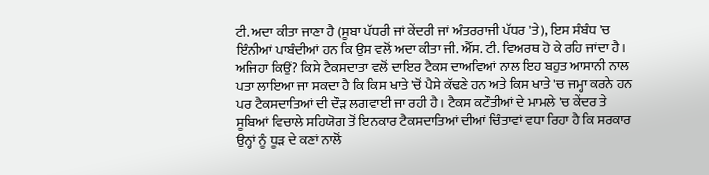ਟੀ. ਅਦਾ ਕੀਤਾ ਜਾਣਾ ਹੈ (ਸੂਬਾ ਪੱਧਰੀ ਜਾਂ ਕੇਂਦਰੀ ਜਾਂ ਅੰਤਰਰਾਜੀ ਪੱਧਰ 'ਤੇ), ਇਸ ਸੰਬੰਧ 'ਚ ਇੰਨੀਆਂ ਪਾਬੰਦੀਆਂ ਹਨ ਕਿ ਉਸ ਵਲੋਂ ਅਦਾ ਕੀਤਾ ਜੀ. ਐੱਸ. ਟੀ. ਵਿਅਰਥ ਹੋ ਕੇ ਰਹਿ ਜਾਂਦਾ ਹੈ। ਅਜਿਹਾ ਕਿਉਂ? ਕਿਸੇ ਟੈਕਸਦਾਤਾ ਵਲੋਂ ਦਾਇਰ ਟੈਕਸ ਦਾਅਵਿਆਂ ਨਾਲ ਇਹ ਬਹੁਤ ਆਸਾਨੀ ਨਾਲ ਪਤਾ ਲਾਇਆ ਜਾ ਸਕਦਾ ਹੈ ਕਿ ਕਿਸ ਖਾਤੇ 'ਚੋਂ ਪੈਸੇ ਕੱਢਣੇ ਹਨ ਅਤੇ ਕਿਸ ਖਾਤੇ 'ਚ ਜਮ੍ਹਾ ਕਰਨੇ ਹਨ ਪਰ ਟੈਕਸਦਾਤਿਆਂ ਦੀ ਦੌੜ ਲਗਵਾਈ ਜਾ ਰਹੀ ਹੈ। ਟੈਕਸ ਕਟੌਤੀਆਂ ਦੇ ਮਾਮਲੇ 'ਚ ਕੇਂਦਰ ਤੇ ਸੂਬਿਆਂ ਵਿਚਾਲੇ ਸਹਿਯੋਗ ਤੋਂ ਇਨਕਾਰ ਟੈਕਸਦਾਤਿਆਂ ਦੀਆਂ ਚਿੰਤਾਵਾਂ ਵਧਾ ਰਿਹਾ ਹੈ ਕਿ ਸਰਕਾਰ ਉਨ੍ਹਾਂ ਨੂੰ ਧੂੜ ਦੇ ਕਣਾਂ ਨਾਲੋਂ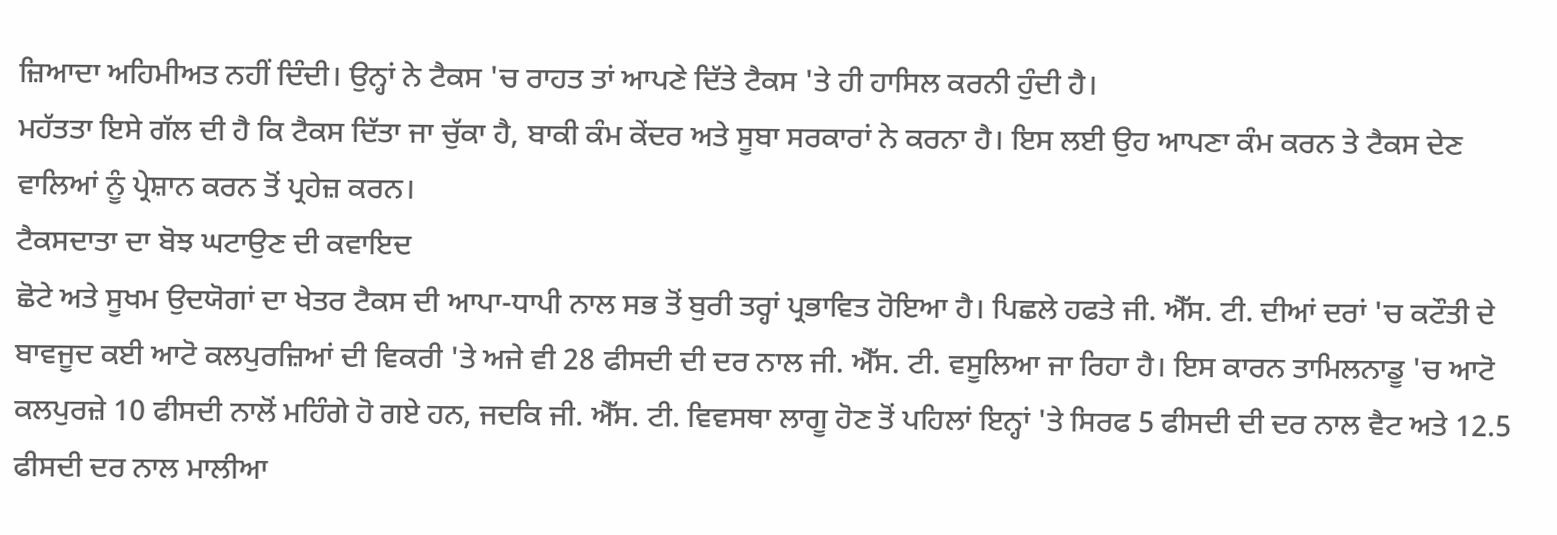ਜ਼ਿਆਦਾ ਅਹਿਮੀਅਤ ਨਹੀਂ ਦਿੰਦੀ। ਉਨ੍ਹਾਂ ਨੇ ਟੈਕਸ 'ਚ ਰਾਹਤ ਤਾਂ ਆਪਣੇ ਦਿੱਤੇ ਟੈਕਸ 'ਤੇ ਹੀ ਹਾਸਿਲ ਕਰਨੀ ਹੁੰਦੀ ਹੈ।
ਮਹੱਤਤਾ ਇਸੇ ਗੱਲ ਦੀ ਹੈ ਕਿ ਟੈਕਸ ਦਿੱਤਾ ਜਾ ਚੁੱਕਾ ਹੈ, ਬਾਕੀ ਕੰਮ ਕੇਂਦਰ ਅਤੇ ਸੂਬਾ ਸਰਕਾਰਾਂ ਨੇ ਕਰਨਾ ਹੈ। ਇਸ ਲਈ ਉਹ ਆਪਣਾ ਕੰਮ ਕਰਨ ਤੇ ਟੈਕਸ ਦੇਣ ਵਾਲਿਆਂ ਨੂੰ ਪ੍ਰੇਸ਼ਾਨ ਕਰਨ ਤੋਂ ਪ੍ਰਹੇਜ਼ ਕਰਨ।
ਟੈਕਸਦਾਤਾ ਦਾ ਬੋਝ ਘਟਾਉਣ ਦੀ ਕਵਾਇਦ
ਛੋਟੇ ਅਤੇ ਸੂਖਮ ਉਦਯੋਗਾਂ ਦਾ ਖੇਤਰ ਟੈਕਸ ਦੀ ਆਪਾ-ਧਾਪੀ ਨਾਲ ਸਭ ਤੋਂ ਬੁਰੀ ਤਰ੍ਹਾਂ ਪ੍ਰਭਾਵਿਤ ਹੋਇਆ ਹੈ। ਪਿਛਲੇ ਹਫਤੇ ਜੀ. ਐੱਸ. ਟੀ. ਦੀਆਂ ਦਰਾਂ 'ਚ ਕਟੌਤੀ ਦੇ ਬਾਵਜੂਦ ਕਈ ਆਟੋ ਕਲਪੁਰਜ਼ਿਆਂ ਦੀ ਵਿਕਰੀ 'ਤੇ ਅਜੇ ਵੀ 28 ਫੀਸਦੀ ਦੀ ਦਰ ਨਾਲ ਜੀ. ਐੱਸ. ਟੀ. ਵਸੂਲਿਆ ਜਾ ਰਿਹਾ ਹੈ। ਇਸ ਕਾਰਨ ਤਾਮਿਲਨਾਡੂ 'ਚ ਆਟੋ ਕਲਪੁਰਜ਼ੇ 10 ਫੀਸਦੀ ਨਾਲੋਂ ਮਹਿੰਗੇ ਹੋ ਗਏ ਹਨ, ਜਦਕਿ ਜੀ. ਐੱਸ. ਟੀ. ਵਿਵਸਥਾ ਲਾਗੂ ਹੋਣ ਤੋਂ ਪਹਿਲਾਂ ਇਨ੍ਹਾਂ 'ਤੇ ਸਿਰਫ 5 ਫੀਸਦੀ ਦੀ ਦਰ ਨਾਲ ਵੈਟ ਅਤੇ 12.5 ਫੀਸਦੀ ਦਰ ਨਾਲ ਮਾਲੀਆ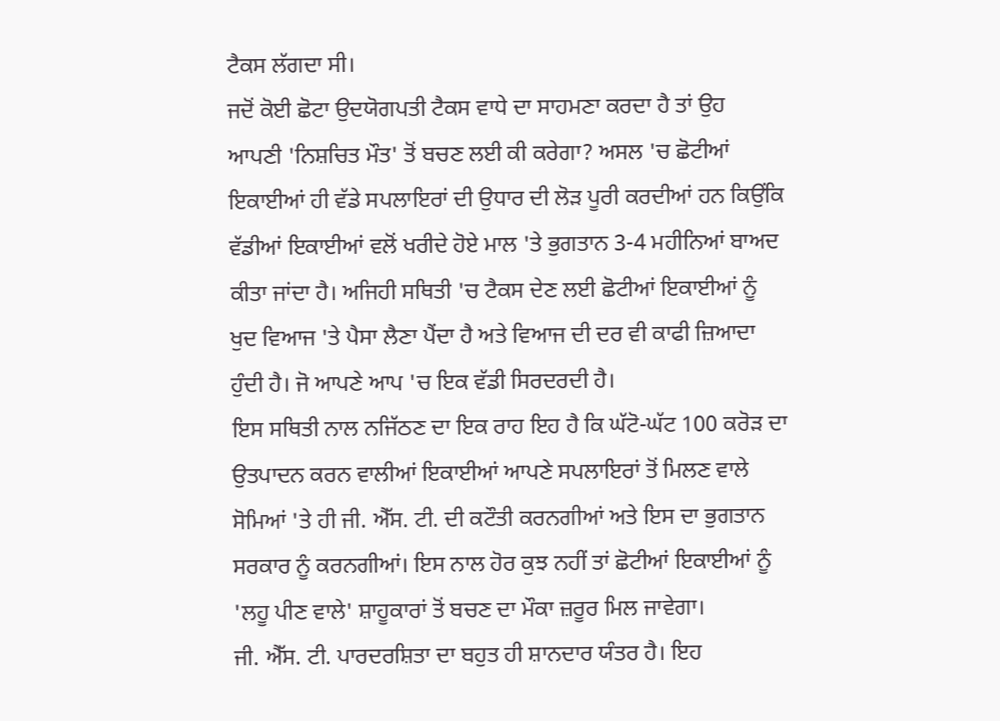ਟੈਕਸ ਲੱਗਦਾ ਸੀ।
ਜਦੋਂ ਕੋਈ ਛੋਟਾ ਉਦਯੋਗਪਤੀ ਟੈਕਸ ਵਾਧੇ ਦਾ ਸਾਹਮਣਾ ਕਰਦਾ ਹੈ ਤਾਂ ਉਹ ਆਪਣੀ 'ਨਿਸ਼ਚਿਤ ਮੌਤ' ਤੋਂ ਬਚਣ ਲਈ ਕੀ ਕਰੇਗਾ? ਅਸਲ 'ਚ ਛੋਟੀਆਂ ਇਕਾਈਆਂ ਹੀ ਵੱਡੇ ਸਪਲਾਇਰਾਂ ਦੀ ਉਧਾਰ ਦੀ ਲੋੜ ਪੂਰੀ ਕਰਦੀਆਂ ਹਨ ਕਿਉਂਕਿ ਵੱਡੀਆਂ ਇਕਾਈਆਂ ਵਲੋਂ ਖਰੀਦੇ ਹੋਏ ਮਾਲ 'ਤੇ ਭੁਗਤਾਨ 3-4 ਮਹੀਨਿਆਂ ਬਾਅਦ ਕੀਤਾ ਜਾਂਦਾ ਹੈ। ਅਜਿਹੀ ਸਥਿਤੀ 'ਚ ਟੈਕਸ ਦੇਣ ਲਈ ਛੋਟੀਆਂ ਇਕਾਈਆਂ ਨੂੰ ਖੁਦ ਵਿਆਜ 'ਤੇ ਪੈਸਾ ਲੈਣਾ ਪੈਂਦਾ ਹੈ ਅਤੇ ਵਿਆਜ ਦੀ ਦਰ ਵੀ ਕਾਫੀ ਜ਼ਿਆਦਾ ਹੁੰਦੀ ਹੈ। ਜੋ ਆਪਣੇ ਆਪ 'ਚ ਇਕ ਵੱਡੀ ਸਿਰਦਰਦੀ ਹੈ।
ਇਸ ਸਥਿਤੀ ਨਾਲ ਨਜਿੱਠਣ ਦਾ ਇਕ ਰਾਹ ਇਹ ਹੈ ਕਿ ਘੱਟੋ-ਘੱਟ 100 ਕਰੋੜ ਦਾ ਉਤਪਾਦਨ ਕਰਨ ਵਾਲੀਆਂ ਇਕਾਈਆਂ ਆਪਣੇ ਸਪਲਾਇਰਾਂ ਤੋਂ ਮਿਲਣ ਵਾਲੇ ਸੋਮਿਆਂ 'ਤੇ ਹੀ ਜੀ. ਐੱਸ. ਟੀ. ਦੀ ਕਟੌਤੀ ਕਰਨਗੀਆਂ ਅਤੇ ਇਸ ਦਾ ਭੁਗਤਾਨ ਸਰਕਾਰ ਨੂੰ ਕਰਨਗੀਆਂ। ਇਸ ਨਾਲ ਹੋਰ ਕੁਝ ਨਹੀਂ ਤਾਂ ਛੋਟੀਆਂ ਇਕਾਈਆਂ ਨੂੰ 'ਲਹੂ ਪੀਣ ਵਾਲੇ' ਸ਼ਾਹੂਕਾਰਾਂ ਤੋਂ ਬਚਣ ਦਾ ਮੌਕਾ ਜ਼ਰੂਰ ਮਿਲ ਜਾਵੇਗਾ।
ਜੀ. ਐੱਸ. ਟੀ. ਪਾਰਦਰਸ਼ਿਤਾ ਦਾ ਬਹੁਤ ਹੀ ਸ਼ਾਨਦਾਰ ਯੰਤਰ ਹੈ। ਇਹ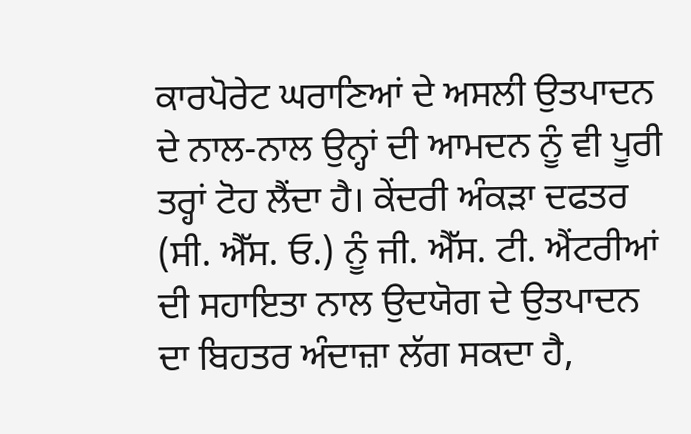ਕਾਰਪੋਰੇਟ ਘਰਾਣਿਆਂ ਦੇ ਅਸਲੀ ਉਤਪਾਦਨ ਦੇ ਨਾਲ-ਨਾਲ ਉਨ੍ਹਾਂ ਦੀ ਆਮਦਨ ਨੂੰ ਵੀ ਪੂਰੀ ਤਰ੍ਹਾਂ ਟੋਹ ਲੈਂਦਾ ਹੈ। ਕੇਂਦਰੀ ਅੰਕੜਾ ਦਫਤਰ (ਸੀ. ਐੱਸ. ਓ.) ਨੂੰ ਜੀ. ਐੱਸ. ਟੀ. ਐਂਟਰੀਆਂ ਦੀ ਸਹਾਇਤਾ ਨਾਲ ਉਦਯੋਗ ਦੇ ਉਤਪਾਦਨ ਦਾ ਬਿਹਤਰ ਅੰਦਾਜ਼ਾ ਲੱਗ ਸਕਦਾ ਹੈ,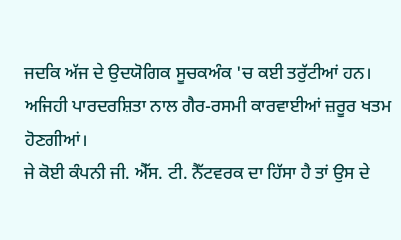ਜਦਕਿ ਅੱਜ ਦੇ ਉਦਯੋਗਿਕ ਸੂਚਕਅੰਕ 'ਚ ਕਈ ਤਰੁੱਟੀਆਂ ਹਨ। ਅਜਿਹੀ ਪਾਰਦਰਸ਼ਿਤਾ ਨਾਲ ਗੈਰ-ਰਸਮੀ ਕਾਰਵਾਈਆਂ ਜ਼ਰੂਰ ਖਤਮ ਹੋਣਗੀਆਂ।
ਜੇ ਕੋਈ ਕੰਪਨੀ ਜੀ. ਐੱਸ. ਟੀ. ਨੈੱਟਵਰਕ ਦਾ ਹਿੱਸਾ ਹੈ ਤਾਂ ਉਸ ਦੇ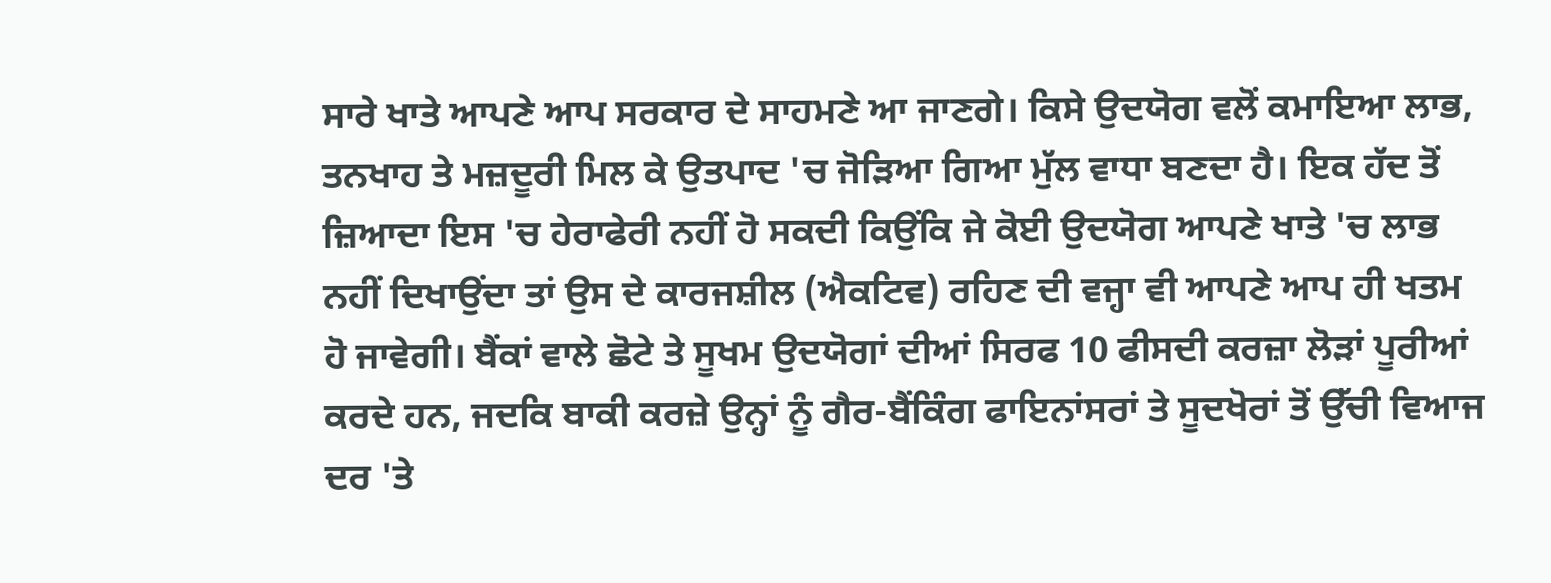ਸਾਰੇ ਖਾਤੇ ਆਪਣੇ ਆਪ ਸਰਕਾਰ ਦੇ ਸਾਹਮਣੇ ਆ ਜਾਣਗੇ। ਕਿਸੇ ਉਦਯੋਗ ਵਲੋਂ ਕਮਾਇਆ ਲਾਭ, ਤਨਖਾਹ ਤੇ ਮਜ਼ਦੂਰੀ ਮਿਲ ਕੇ ਉਤਪਾਦ 'ਚ ਜੋੜਿਆ ਗਿਆ ਮੁੱਲ ਵਾਧਾ ਬਣਦਾ ਹੈ। ਇਕ ਹੱਦ ਤੋਂ ਜ਼ਿਆਦਾ ਇਸ 'ਚ ਹੇਰਾਫੇਰੀ ਨਹੀਂ ਹੋ ਸਕਦੀ ਕਿਉਂਕਿ ਜੇ ਕੋਈ ਉਦਯੋਗ ਆਪਣੇ ਖਾਤੇ 'ਚ ਲਾਭ ਨਹੀਂ ਦਿਖਾਉਂਦਾ ਤਾਂ ਉਸ ਦੇ ਕਾਰਜਸ਼ੀਲ (ਐਕਟਿਵ) ਰਹਿਣ ਦੀ ਵਜ੍ਹਾ ਵੀ ਆਪਣੇ ਆਪ ਹੀ ਖਤਮ ਹੋ ਜਾਵੇਗੀ। ਬੈਂਕਾਂ ਵਾਲੇ ਛੋਟੇ ਤੇ ਸੂਖਮ ਉਦਯੋਗਾਂ ਦੀਆਂ ਸਿਰਫ 10 ਫੀਸਦੀ ਕਰਜ਼ਾ ਲੋੜਾਂ ਪੂਰੀਆਂ ਕਰਦੇ ਹਨ, ਜਦਕਿ ਬਾਕੀ ਕਰਜ਼ੇ ਉਨ੍ਹਾਂ ਨੂੰ ਗੈਰ-ਬੈਂਕਿੰਗ ਫਾਇਨਾਂਸਰਾਂ ਤੇ ਸੂਦਖੋਰਾਂ ਤੋਂ ਉੱਚੀ ਵਿਆਜ ਦਰ 'ਤੇ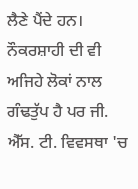ਲੈਣੇ ਪੈਂਦੇ ਹਨ। ਨੌਕਰਸ਼ਾਹੀ ਦੀ ਵੀ ਅਜਿਹੇ ਲੋਕਾਂ ਨਾਲ ਗੰਢਤੁੱਪ ਹੈ ਪਰ ਜੀ. ਐੱਸ. ਟੀ. ਵਿਵਸਥਾ 'ਚ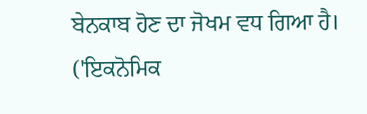ਬੇਨਕਾਬ ਹੋਣ ਦਾ ਜੋਖਮ ਵਧ ਗਿਆ ਹੈ।
('ਇਕਨੋਮਿਕ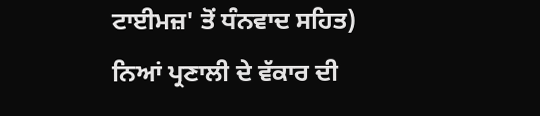ਟਾਈਮਜ਼' ਤੋਂ ਧੰਨਵਾਦ ਸਹਿਤ)
ਨਿਆਂ ਪ੍ਰਣਾਲੀ ਦੇ ਵੱਕਾਰ ਦੀ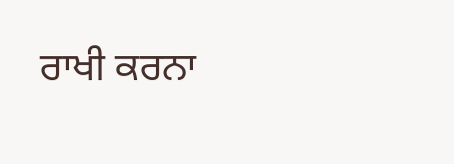ਰਾਖੀ ਕਰਨਾ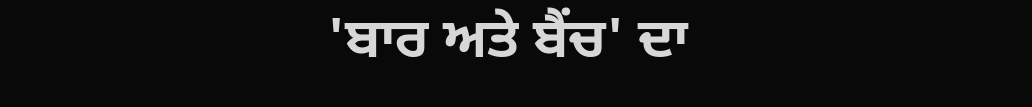'ਬਾਰ ਅਤੇ ਬੈਂਚ' ਦਾ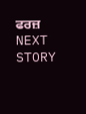ਫਰਜ਼
NEXT STORY